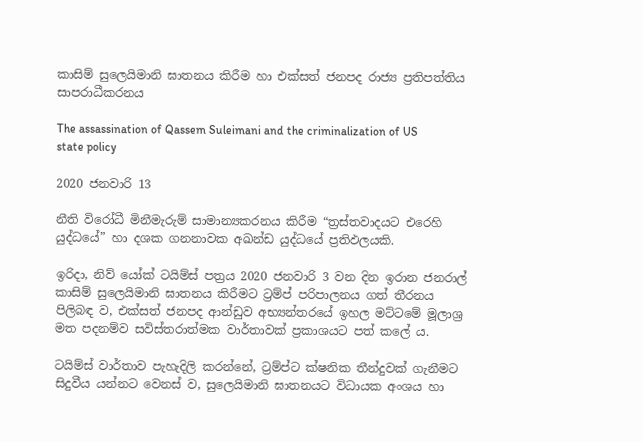කාසිම් සුලෙයිමානි ඝාතනය කිරීම හා එක්සත් ජනපද රාජ්‍ය ප්‍රතිපත්තිය සාපරාධීකරනය

The assassination of Qassem Suleimani and the criminalization of US state policy

2020 ජනවාරි 13

නීති විරෝධී මිනීමැරුම් සාමාන්‍යකරනය කිරීම “ත්‍රස්තවාදයට එරෙහි යුද්ධයේ” හා දශක ගනනාවක අඛන්ඩ යුද්ධයේ ප්‍රතිඵලයකි.

ඉරිදා, නිව් යෝක් ටයිම්ස් පත්‍රය 2020 ජනවාරි 3 වන දින ඉරාන ජනරාල් කාසිම් සුලෙයිමානි ඝාතනය කිරීමට ට්‍රම්ප් පරිපාලනය ගත් තීරනය පිලිබඳ ව, එක්සත් ජනපද ආන්ඩුව අභ්‍යන්තරයේ ඉහල මට්ටමේ මූලාශ්‍ර මත පදනම්ව සවිස්තරාත්මක වාර්තාවක් ප්‍රකාශයට පත් කලේ ය.

ටයිම්ස් වාර්තාව පැහැදිලි කරන්නේ, ට්‍රම්ප්ට ක්ෂනික තීන්දුවක් ගැනීමට සිදුවීය යන්නට වෙනස් ව, සුලෙයිමානි ඝාතනයට විධායක අංශය හා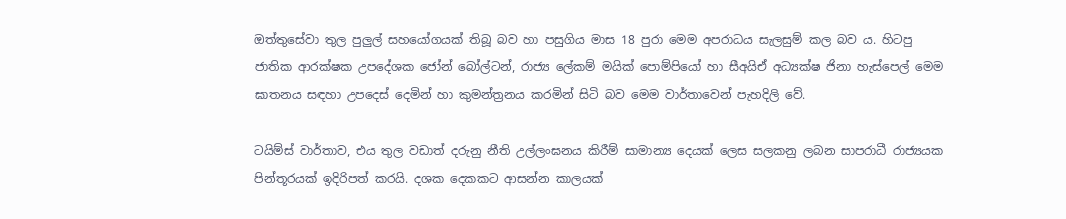ඔත්තුසේවා තුල පුලුල් සහයෝගයක් තිබූ බව හා පසුගිය මාස 18 පුරා මෙම අපරාධය සැලසුම් කල බව ය. හිටපු ජාතික ආරක්ෂක උපදේශක ජෝන් බෝල්ටන්, රාජ්‍ය ලේකම් මයික් පොම්පියෝ හා සීඅයිඒ අධ්‍යක්ෂ ජිනා හැස්පෙල් මෙම ඝාතනය සඳහා උපදෙස් දෙමින් හා කුමන්ත්‍රනය කරමින් සිටි බව මෙම වාර්තාවෙන් පැහදිලි වේ.

ටයිම්ස් වාර්තාව, එය තුල වඩාත් දරුනු නීති උල්ලංඝනය කිරීම් සාමාන්‍ය දෙයක් ලෙස සලකනු ලබන සාපරාධී රාජ්‍යයක පින්තූරයක් ඉදිරිපත් කරයි. දශක දෙකකට ආසන්න කාලයක්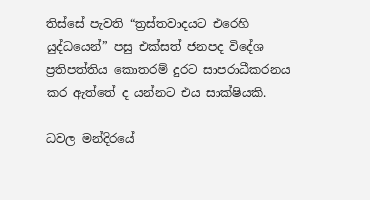තිස්සේ පැවති “ත්‍රස්තවාදයට එරෙහි යුද්ධයෙන්” පසු එක්සත් ජනපද විදේශ ප්‍රතිපත්තිය කොතරම් දුරට සාපරාධීකරනය කර ඇත්තේ ද යන්නට එය සාක්ෂියකි.

ධවල මන්දිරයේ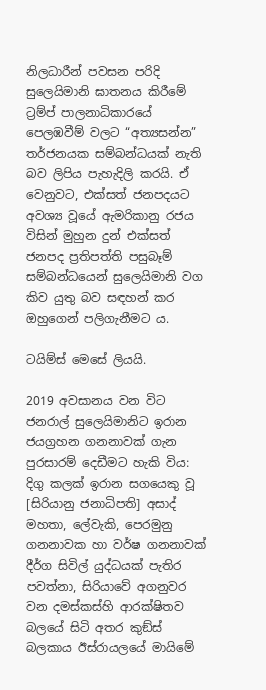නිලධාරීන් පවසන පරිදි සුලෙයිමානි ඝාතනය කිරීමේ ට්‍රම්ප් පාලනාධිකාරයේ පෙලඹවීම් වලට “අත්‍යසන්න” තර්ජනයක සම්බන්ධයක් නැති බව ලිපිය පැහැදිලි කරයි. ඒ වෙනුවට, එක්සත් ජනපදයට අවශ්‍ය වූයේ ඇමරිකානු රජය විසින් මුහුන දුන් එක්සත් ජනපද ප්‍රතිපත්ති පසුබෑම් සම්බන්ධයෙන් සුලෙයිමානි වග කිව යුතු බව සඳහන් කර ඔහුගෙන් පලිගැනීමට ය.

ටයිම්ස් මෙසේ ලියයි.

2019 අවසානය වන විට ජනරාල් සුලෙයිමානිට ඉරාන ජයග්‍රහන ගනනාවක් ගැන පුරසාරම් දෙඩීමට හැකි විය: දිගු කලක් ඉරාන සගයෙකු වූ [සිරියානු ජනාධිපති] අසාද් මහතා, ලේවැකි, පෙරමුනු ගනනාවක හා වර්ෂ ගනනාවක් දීර්ග සිවිල් යුද්ධයක් පැතිර පවත්නා, සිරියාවේ අගනුවර වන දමස්කස්හි ආරක්ෂිතව බලයේ සිටි අතර කුඞ්ස් බලකාය ඊස්රායලයේ මායිමේ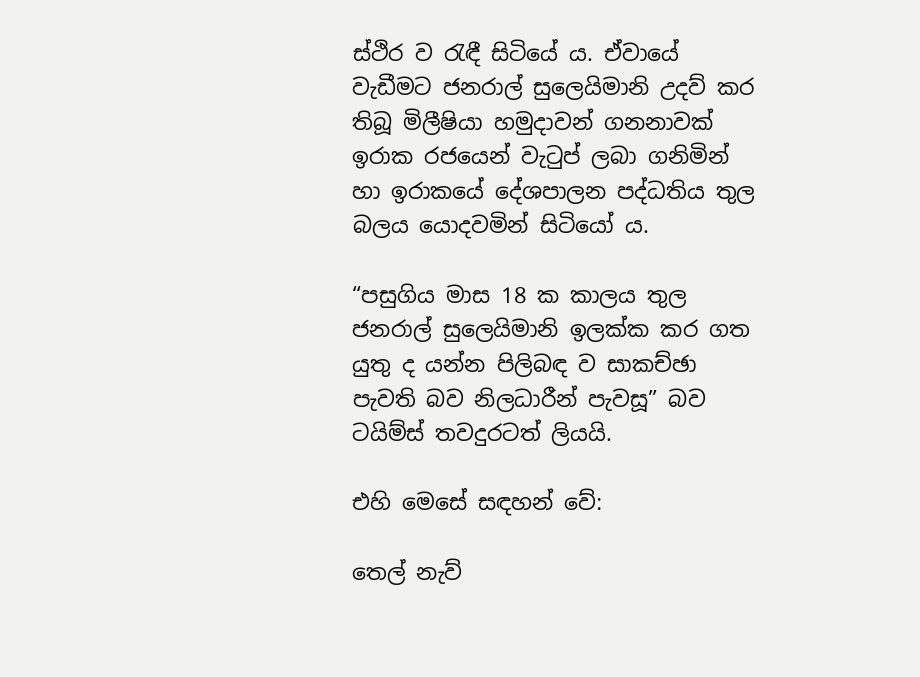ස්ථිර ව රැඳී සිටියේ ය. ඒවායේ වැඩීමට ජනරාල් සුලෙයිමානි උදව් කර තිබූ මිලීෂියා හමුදාවන් ගනනාවක් ඉරාක රජයෙන් වැටුප් ලබා ගනිමින් හා ඉරාකයේ දේශපාලන පද්ධතිය තුල බලය යොදවමින් සිටියෝ ය.

“පසුගිය මාස 18 ක කාලය තුල ජනරාල් සුලෙයිමානි ඉලක්ක කර ගත යුතු ද යන්න පිලිබඳ ව සාකච්ඡා පැවති බව නිලධාරීන් පැවසූ” බව ටයිම්ස් තවදුරටත් ලියයි.

එහි මෙසේ සඳහන් වේ:

තෙල් නැව්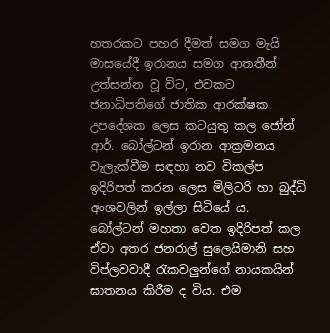හතරකට පහර දීමත් සමග මැයි මාසයේදී ඉරානය සමග ආතතීන් උත්සන්න වූ විට, එවකට ජනාධිපතිගේ ජාතික ආරක්ෂක උපදේශක ලෙස කටයුතු කල ජෝන් ආර්. බෝල්ටන් ඉරාන ආක්‍රමනය වැලැක්වීම සඳහා නව විකල්ප ඉදිරිපත් කරන ලෙස මිලිටරි හා බුද්ධි අංශවලින් ඉල්ලා සිටියේ ය. බෝල්ටන් මහතා වෙත ඉදිරිපත් කල ඒවා අතර ජනරාල් සුලෙයිමානි සහ විප්ලවවාදී රැකවලු‍න්ගේ නායකයින් ඝාතනය කිරීම ද විය. එම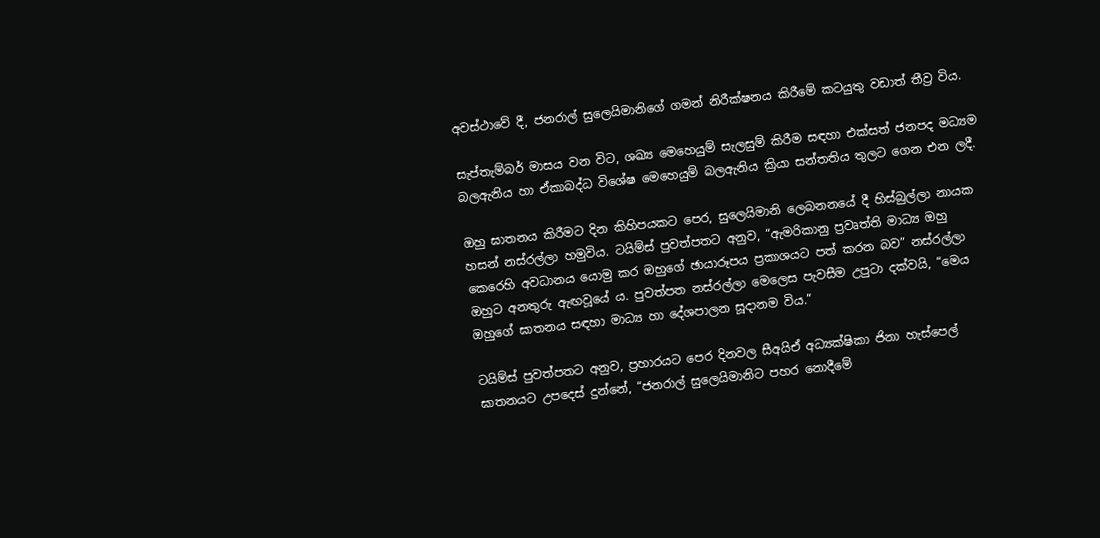අවස්ථාවේ දී, ජනරාල් සුලෙයිමානිගේ ගමන් නිරීක්ෂනය කිරීමේ කටයුතු වඩාත් තීව්‍ර විය.

සැප්තැම්බර් මාසය වන විට, ශඛ්‍ය මෙහෙයුම් සැලසුම් කිරීම සඳහා එක්සත් ජනපද මධ්‍යම බලඇනිය හා ඒකාබද්ධ විශේෂ මෙහෙයුම් බලඇනිය ක්‍රියා සන්තතිය තුලට ගෙන එන ලදී.

ඔහු ඝාතනය කිරීමට දින කිහිපයකට පෙර, සුලෙයිමානි ලෙබනනයේ දී හිස්බුල්ලා නායක හසන් නස්රල්ලා හමුවිය. ටයිම්ස් පුවත්පතට අනුව, “ඇමරිකානු ප්‍රවෘත්ති මාධ්‍ය ඔහු කෙරෙහි අවධානය යොමු කර ඔහුගේ ඡායාරූපය ප්‍රකාශයට පත් කරන බව” නස්රල්ලා ඔහුට අනතුරු ඇඟවූයේ ය. පුවත්පත නස්රල්ලා මෙලෙස පැවසීම උපුටා දක්වයි, “මෙය ඔහුගේ ඝාතනය සඳහා මාධ්‍ය හා දේශපාලන සූදානම විය.”

ටයිම්ස් පුවත්පතට අනුව, ප්‍රහාරයට පෙර දිනවල සීඅයිඒ අධ්‍යක්ෂිකා ජිනා හැස්පෙල් ඝාතනයට උපදෙස් දුන්නේ, “ජනරාල් සුලෙයිමානිට පහර නොදීමේ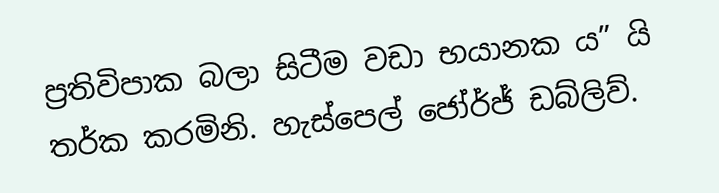ප්‍රතිවිපාක බලා සිටීම වඩා භයානක ය” යි තර්ක කරමිනි. හැස්පෙල් ජෝර්ජ් ඩබ්ලිව්.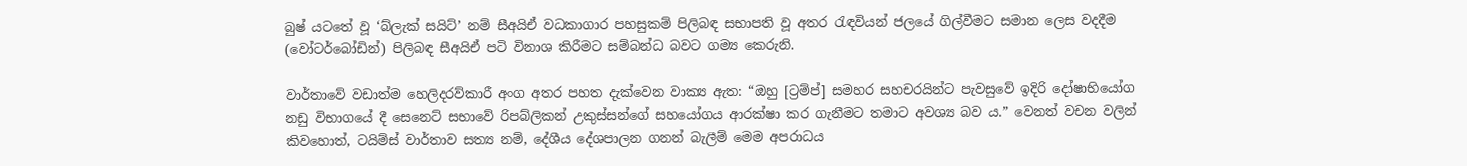බුෂ් යටතේ වූ ‘බ්ලැක් සයිට්’ නම් සීඅයිඒ වධකාගාර පහසුකම් පිලිබඳ සභාපති වූ අතර රැඳවියන් ජලයේ ගිල්වීමට සමාන ලෙස වදදීම (වෝටර්බෝඩින්) පිලිබඳ සීඅයිඒ පටි විනාශ කිරීමට සම්බන්ධ බවට ගම්‍ය කෙරුනි.

වාර්තාවේ වඩාත්ම හෙලිදරව්කාරී අංග අතර පහත දැක්වෙන වාක්‍ය ඇත: “ඔහු [ට්‍රම්ප්] සමහර සහචරයින්ට පැවසුවේ ඉදිරි දෝෂාභියෝග නඩු විභාගයේ දී සෙනෙට් සභාවේ රිපබ්ලිකන් උකුස්සන්ගේ සහයෝගය ආරක්ෂා කර ගැනීමට තමාට අවශ්‍ය බව ය.” වෙනත් වචන වලින් කිවහොත්, ටයිම්ස් වාර්තාව සත්‍ය නම්, දේශීය දේශපාලන ගනන් බැලීම් මෙම අපරාධය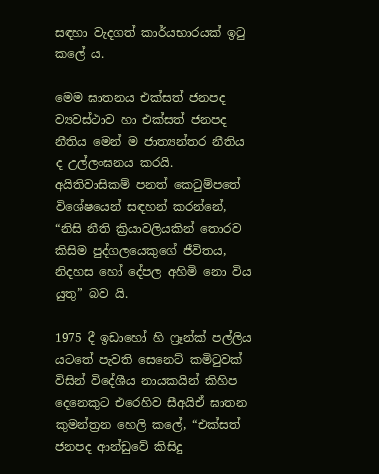සඳහා වැදගත් කාර්යභාරයක් ඉටු කලේ ය.

මෙම ඝාතනය එක්සත් ජනපද ව්‍යවස්ථාව හා එක්සත් ජනපද නීතිය මෙන් ම ජාත්‍යන්තර නීතිය ද උල්ලංඝනය කරයි. අයිතිවාසිකම් පනත් කෙටුම්පතේ විශේෂයෙන් සඳහන් කරන්නේ, “නිසි නීති ක්‍රියාවලියකින් තොරව කිසිම පුද්ගලයෙකුගේ ජීවිතය, නිදහස හෝ දේපල අහිමි නො විය යුතු” බව යි.

1975 දී ඉඩාහෝ හි ෆ්‍රෑන්ක් පල්ලිය යටතේ පැවති සෙනෙට් කමිටුවක් විසින් විදේශීය නායකයින් කිහිප දෙනෙකුට එරෙහිව සීඅයිඒ ඝාතන කුමන්ත්‍රන හෙලි කලේ, “එක්සත් ජනපද ආන්ඩුවේ කිසිදු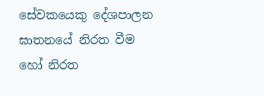සේවකයෙකු දේශපාලන ඝාතනයේ නිරත වීම හෝ නිරත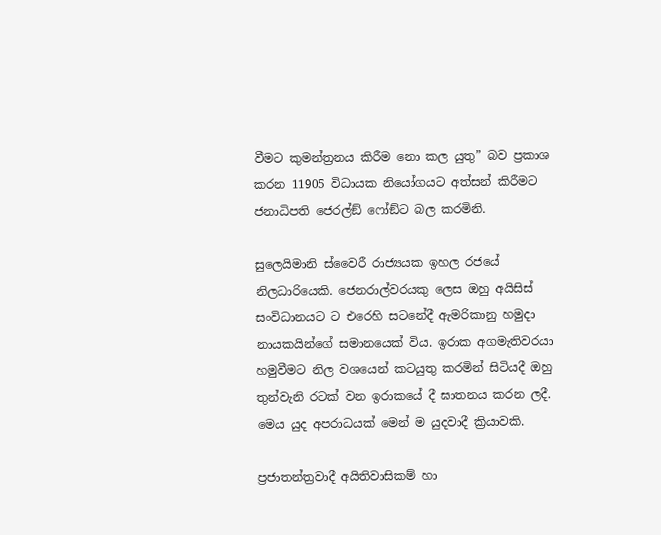වීමට කුමන්ත්‍රනය කිරීම නො කල යුතු” බව ප්‍රකාශ කරන 11905 විධායක නියෝගයට අත්සන් කිරීමට ජනාධිපති ජෙරල්ඞ් ෆෝඞ්ට බල කරමිනි.

සුලෙයිමානි ස්වෛරී රාජ්‍යයක ඉහල රජයේ නිලධාරියෙකි. ජෙනරාල්වරයකු ලෙස ඔහු අයිසිස් සංවිධානයට ට එරෙහි සටනේදී ඇමරිකානු හමුදා නායකයින්ගේ සමානයෙක් විය. ඉරාක අගමැතිවරයා හමුවීමට නිල වශයෙන් කටයුතු කරමින් සිටියදී ඔහු තුන්වැනි රටක් වන ඉරාකයේ දී ඝාතනය කරන ලදී. මෙය යුද අපරාධයක් මෙන් ම යුදවාදී ක්‍රියාවකි.

ප්‍රජාතන්ත්‍රවාදී අයිතිවාසිකම් හා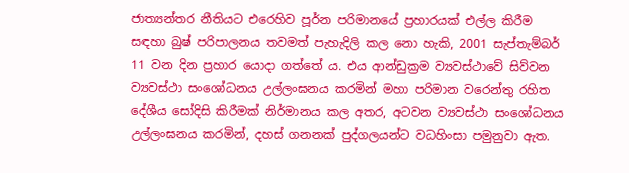ජාත්‍යන්තර නීතියට එරෙහිව පූර්න පරිමානයේ ප්‍රහාරයක් එල්ල කිරීම සඳහා බුෂ් පරිපාලනය තවමත් පැහැදිලි කල නො හැකි, 2001 සැප්තැම්බර් 11 වන දින ප්‍රහාර යොදා ගත්තේ ය. එය ආන්ඩුක්‍රම ව්‍යවස්ථාවේ සිව්වන ව්‍යවස්ථා සංශෝධනය උල්ලංඝනය කරමින් මහා පරිමාන වරෙන්තු රහිත දේශීය සෝදිසි කිරීමක් නිර්මානය කල අතර, අටවන ව්‍යවස්ථා සංශෝධනය උල්ලංඝනය කරමින්, දහස් ගනනක් පුද්ගලයන්ට වධහිංසා පමුනුවා ඇත.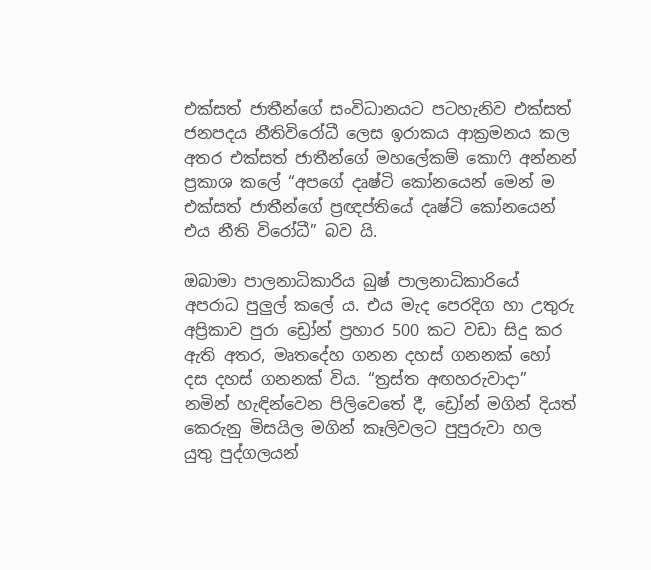එක්සත් ජාතීන්ගේ සංවිධානයට පටහැනිව එක්සත් ජනපදය නීතිවිරෝධී ලෙස ඉරාකය ආක්‍රමනය කල අතර එක්සත් ජාතීන්ගේ මහලේකම් කොෆි අන්නන් ප්‍රකාශ කලේ “අපගේ දෘෂ්ටි කෝනයෙන් මෙන් ම එක්සත් ජාතීන්ගේ ප්‍රඥප්තියේ දෘෂ්ටි කෝනයෙන් එය නීති විරෝධී” බව යි.

ඔබාමා පාලනාධිකාරිය බුෂ් පාලනාධිකාරියේ අපරාධ පුලු‍ල් කලේ ය. එය මැද පෙරදිග හා උතුරු අප්‍රිකාව පුරා ඩ්‍රෝන් ප්‍රහාර 500 කට වඩා සිදු කර ඇති අතර, මෘතදේහ ගනන දහස් ගනනක් හෝ දස දහස් ගනනක් විය. “ත්‍රස්ත අඟහරුවාදා” නමින් හැඳින්වෙන පිලිවෙතේ දී, ඩ්‍රෝන් මගින් දියත් කෙරුනු මිසයිල මගින් කෑලිවලට පුපුරුවා හල යුතු පුද්ගලයන්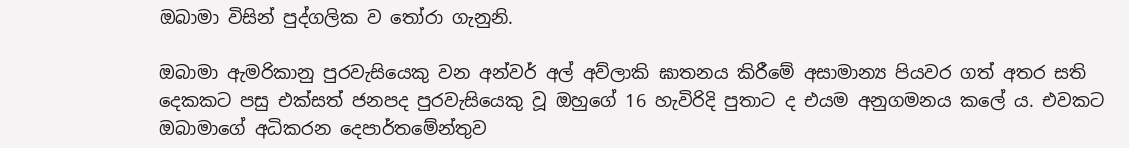ඔබාමා විසින් පුද්ගලික ව තෝරා ගැනුනි.

ඔබාමා ඇමරිකානු පුරවැසියෙකු වන අන්වර් අල් අව්ලාකි ඝාතනය කිරීමේ අසාමාන්‍ය පියවර ගත් අතර සති දෙකකට පසු එක්සත් ජනපද පුරවැසියෙකු වූ ඔහුගේ 16 හැවිරිදි පුතාට ද එයම අනුගමනය කලේ ය. එවකට ඔබාමාගේ අධිකරන දෙපාර්තමේන්තුව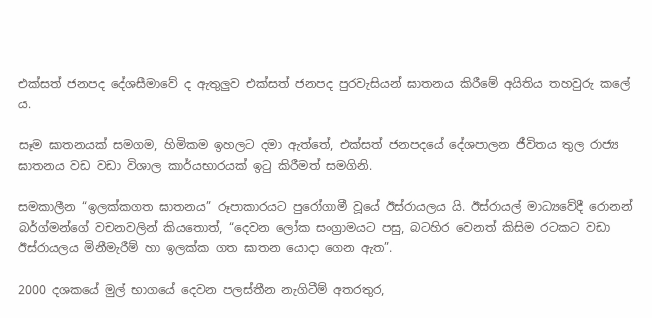එක්සත් ජනපද දේශසීමාවේ ද ඇතුලුව එක්සත් ජනපද පුරවැසියන් ඝාතනය කිරීමේ අයිතිය තහවුරු කලේ ය.

සෑම ඝාතනයක් සමගම, හිමිකම ඉහලට දමා ඇත්තේ, එක්සත් ජනපදයේ දේශපාලන ජීවිතය තුල රාජ්‍ය ඝාතනය වඩ වඩා විශාල කාර්යභාරයක් ඉටු කිරීමත් සමගිනි.

සමකාලීන “ඉලක්කගත ඝාතනය” රූපාකාරයට පුරෝගාමී වූයේ ඊස්රායලය යි. ඊස්රායල් මාධ්‍යවේදී රොනන් බර්ග්මන්ගේ වචනවලින් කියතොත්, “දෙවන ලෝක සංග්‍රාමයට පසු, බටහිර වෙනත් කිසිම රටකට වඩා ඊස්රායලය මිනීමැරීම් හා ඉලක්ක ගත ඝාතන යොදා ගෙන ඇත”.

2000 දශකයේ මුල් භාගයේ දෙවන පලස්තීන නැගිටීම් අතරතුර,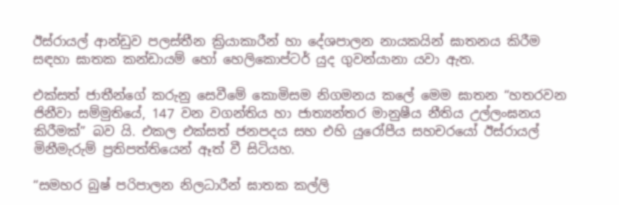ඊස්රායල් ආන්ඩුව පලස්තීන ක්‍රියාකාරීන් හා දේශපාලන නායකයින් ඝාතනය කිරීම සඳහා ඝාතක කන්ඩායම් හෝ හෙලිකොප්ටර් යුද ගුවන්යානා යවා ඇත.

එක්සත් ජාතීන්ගේ කරුනු සෙවීමේ කොමිසම නිගමනය කලේ මෙම ඝාතන “හතරවන ජිනීවා සම්මුතියේ, 147 වන වගන්තිය හා ජාත්‍යන්තර මානුෂීය නීතිය උල්ලංඝනය කිරීමක්” බව යි. එකල එක්සත් ජනපදය සහ එහි යුරෝපීය සහචරයෝ ඊස්රායල් මිනීමැරුම් ප්‍රතිපත්තියෙන් ඈත් වී සිටියහ.

“සමහර බුෂ් පරිපාලන නිලධාරීන් ඝාතක කල්ලි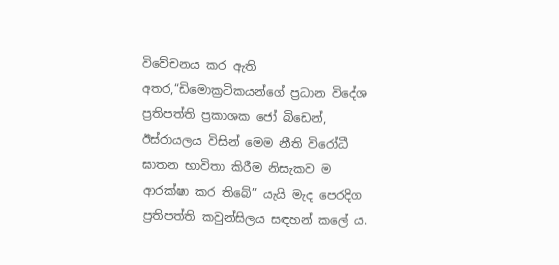විවේචනය කර ඇති අතර,“ඩිමොක්‍රටිකයන්ගේ ප්‍රධාන විදේශ ප්‍රතිපත්ති ප්‍රකාශක ජෝ බිඩෙන්, ඊස්රායලය විසින් මෙම නීති විරෝධී ඝාතන භාවිතා කිරීම නිසැකව ම ආරක්ෂා කර තිබේ” යැයි මැද පෙරදිග ප්‍රතිපත්ති කවුන්සිලය සඳහන් කලේ ය.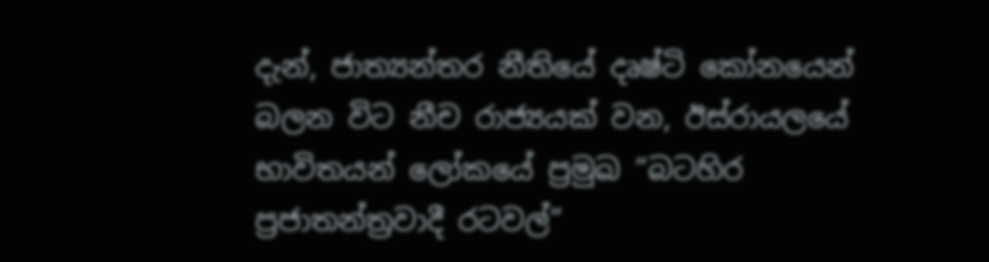දැන්, ජාත්‍යන්තර නීතියේ දෘෂ්ටි කෝනයෙන් බලන විට නීච රාජ්‍යයක් වන, ඊස්රායලයේ භාවිතයන් ලෝකයේ ප්‍රමුඛ “බටහිර ප්‍රජාතන්ත්‍රවාදී රටවල්”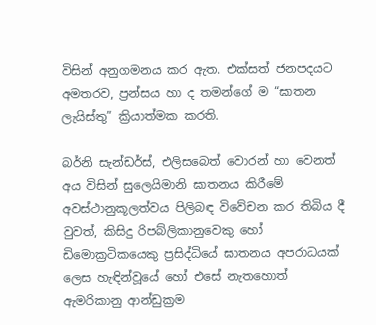විසින් අනුගමනය කර ඇත. එක්සත් ජනපදයට අමතරව, ප්‍රන්සය හා ද තමන්ගේ ම “ඝාතන ලැයිස්තු” ක්‍රියාත්මක කරති.

බර්නි සැන්ඩර්ස්, එලිසබෙත් වොරන් හා වෙනත් අය විසින් සුලෙයිමානි ඝාතනය කිරීමේ අවස්ථානුකූලත්වය පිලිබඳ විවේචන කර තිබිය දී වුවත්, කිසිදු රිපබ්ලිකානුවෙකු හෝ ඩිමොක්‍ර‍ටිකයෙකු ප්‍රසිද්ධියේ ඝාතනය අපරාධයක් ලෙස හැඳින්වූයේ හෝ එසේ නැතහොත් ඇමරිකානු ආන්ඩුක්‍රම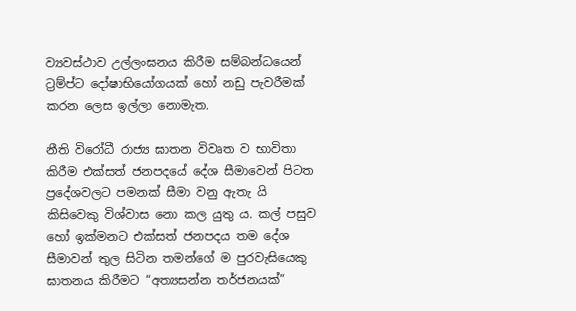ව්‍යවස්ථාව උල්ලංඝනය කිරීම සම්බන්ධයෙන් ට්‍රම්ප්ට දෝෂාභියෝගයක් හෝ නඩු පැවරීමක් කරන ලෙස ඉල්ලා නොමැත.

නීති විරෝධී රාජ්‍ය ඝාතන විවෘත ව භාවිතා කිරීම එක්සත් ජනපදයේ දේශ සීමාවෙන් පිටත ප්‍රදේශවලට පමනක් සීමා වනු ඇතැ යි කිසිවෙකු විශ්වාස නො කල යුතු ය. කල් පසුව හෝ ඉක්මනට එක්සත් ජනපදය තම දේශ සීමාවන් තුල සිටින තමන්ගේ ම පුරවැසියෙකු ඝාතනය කිරීමට “අත්‍යසන්න තර්ජනයක්”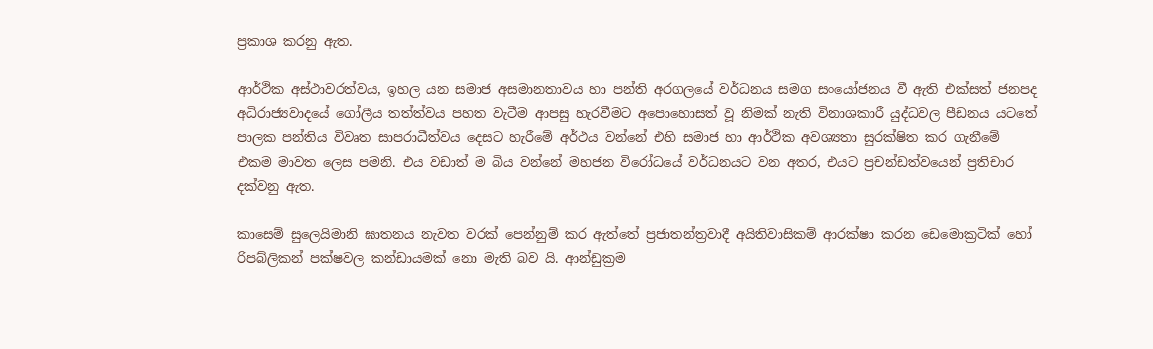ප්‍රකාශ කරනු ඇත.

ආර්ථික අස්ථාවරත්වය, ඉහල යන සමාජ අසමානතාවය හා පන්ති අරගලයේ වර්ධනය සමග සංයෝජනය වී ඇති එක්සත් ජනපද අධිරාජ්‍යවාදයේ ගෝලීය තත්ත්වය පහත වැටීම ආපසු හැරවීමට අපොහොසත් වූ නිමක් නැති විනාශකාරී යුද්ධවල පීඩනය යටතේ පාලක පන්තිය විවෘත සාපරාධීත්වය දෙසට හැරීමේ අර්ථය වන්නේ එහි සමාජ හා ආර්ථික අවශ්‍යතා සුරක්ෂිත කර ගැනීමේ එකම මාවත ලෙස පමනි. එය වඩාත් ම බිය වන්නේ මහජන විරෝධයේ වර්ධනයට වන අතර, එයට ප්‍රචන්ඩත්වයෙන් ප්‍රතිචාර දක්වනු ඇත.

කාසෙම් සුලෙයිමානි ඝාතනය නැවත වරක් පෙන්නුම් කර ඇත්තේ ප්‍රජාතන්ත්‍රවාදී අයිතිවාසිකම් ආරක්ෂා කරන ඩෙමොක්‍රටික් හෝ රිපබ්ලිකන් පක්ෂවල කන්ඩායමක් නො මැති බව යි. ආන්ඩුක්‍රම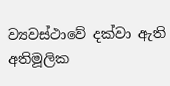ව්‍යවස්ථාවේ දක්වා ඇති අතිමූලික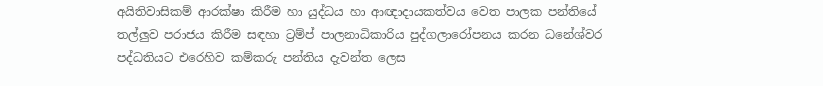අයිතිවාසිකම් ආරක්ෂා කිරීම හා යුද්ධය හා ආඥාදායකත්වය වෙත පාලක පන්තියේ තල්ලු‍ව පරාජය කිරීම සඳහා ට්‍රම්ප් පාලනාධිකාරිය පුද්ගලාරෝපනය කරන ධනේශ්වර පද්ධතියට එරෙහිව කම්කරු පන්තිය දැවන්ත ලෙස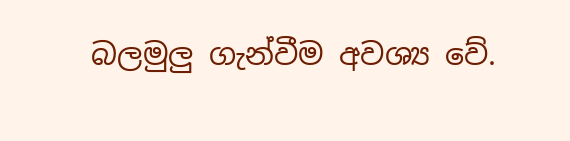බලමුලු‍ ගැන්වීම අවශ්‍ය වේ.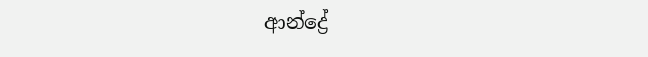ආන්ද්‍රේ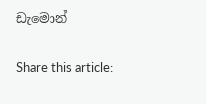ඩැමොන්

Share this article: